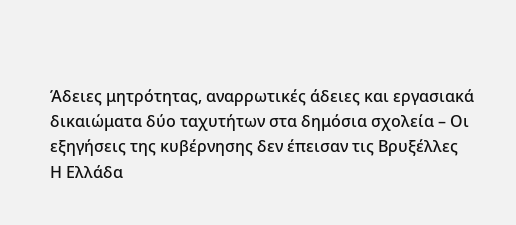Άδειες μητρότητας, αναρρωτικές άδειες και εργασιακά δικαιώματα δύο ταχυτήτων στα δημόσια σχολεία – Οι εξηγήσεις της κυβέρνησης δεν έπεισαν τις Βρυξέλλες
Η Ελλάδα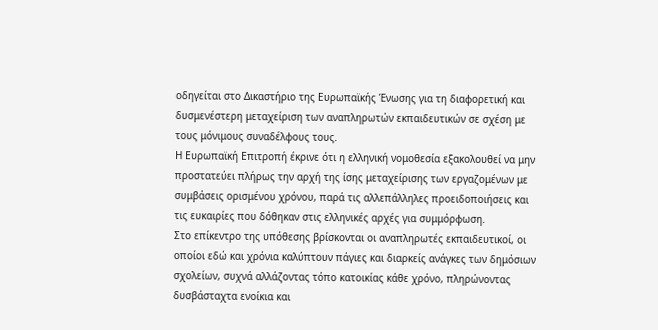οδηγείται στο Δικαστήριο της Ευρωπαϊκής Ένωσης για τη διαφορετική και δυσμενέστερη μεταχείριση των αναπληρωτών εκπαιδευτικών σε σχέση με τους μόνιμους συναδέλφους τους.
Η Ευρωπαϊκή Επιτροπή έκρινε ότι η ελληνική νομοθεσία εξακολουθεί να μην προστατεύει πλήρως την αρχή της ίσης μεταχείρισης των εργαζομένων με συμβάσεις ορισμένου χρόνου, παρά τις αλλεπάλληλες προειδοποιήσεις και τις ευκαιρίες που δόθηκαν στις ελληνικές αρχές για συμμόρφωση.
Στο επίκεντρο της υπόθεσης βρίσκονται οι αναπληρωτές εκπαιδευτικοί, οι οποίοι εδώ και χρόνια καλύπτουν πάγιες και διαρκείς ανάγκες των δημόσιων σχολείων, συχνά αλλάζοντας τόπο κατοικίας κάθε χρόνο, πληρώνοντας δυσβάσταχτα ενοίκια και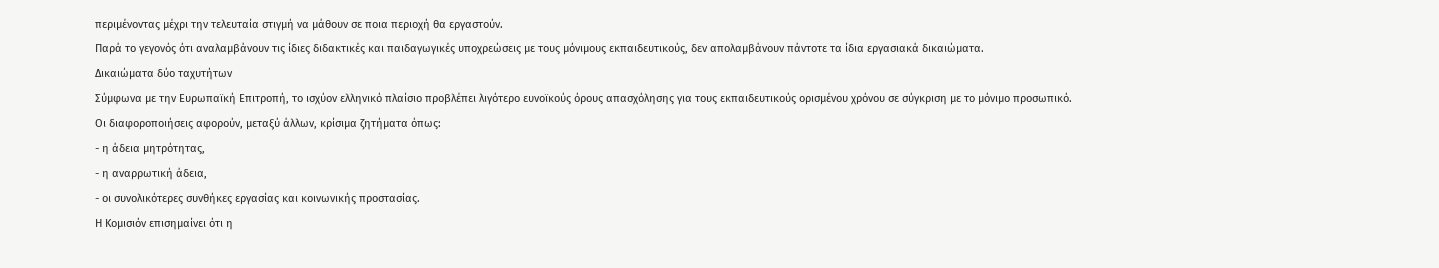περιμένοντας μέχρι την τελευταία στιγμή να μάθουν σε ποια περιοχή θα εργαστούν.
Παρά το γεγονός ότι αναλαμβάνουν τις ίδιες διδακτικές και παιδαγωγικές υποχρεώσεις με τους μόνιμους εκπαιδευτικούς, δεν απολαμβάνουν πάντοτε τα ίδια εργασιακά δικαιώματα.
Δικαιώματα δύο ταχυτήτων
Σύμφωνα με την Ευρωπαϊκή Επιτροπή, το ισχύον ελληνικό πλαίσιο προβλέπει λιγότερο ευνοϊκούς όρους απασχόλησης για τους εκπαιδευτικούς ορισμένου χρόνου σε σύγκριση με το μόνιμο προσωπικό.
Οι διαφοροποιήσεις αφορούν, μεταξύ άλλων, κρίσιμα ζητήματα όπως:
- η άδεια μητρότητας,
- η αναρρωτική άδεια,
- οι συνολικότερες συνθήκες εργασίας και κοινωνικής προστασίας.
Η Κομισιόν επισημαίνει ότι η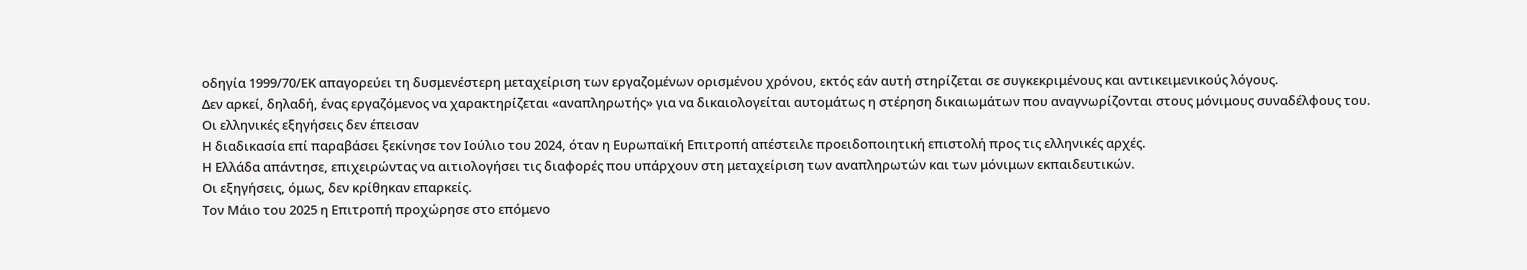οδηγία 1999/70/ΕΚ απαγορεύει τη δυσμενέστερη μεταχείριση των εργαζομένων ορισμένου χρόνου, εκτός εάν αυτή στηρίζεται σε συγκεκριμένους και αντικειμενικούς λόγους.
Δεν αρκεί, δηλαδή, ένας εργαζόμενος να χαρακτηρίζεται «αναπληρωτής» για να δικαιολογείται αυτομάτως η στέρηση δικαιωμάτων που αναγνωρίζονται στους μόνιμους συναδέλφους του.
Οι ελληνικές εξηγήσεις δεν έπεισαν
Η διαδικασία επί παραβάσει ξεκίνησε τον Ιούλιο του 2024, όταν η Ευρωπαϊκή Επιτροπή απέστειλε προειδοποιητική επιστολή προς τις ελληνικές αρχές.
Η Ελλάδα απάντησε, επιχειρώντας να αιτιολογήσει τις διαφορές που υπάρχουν στη μεταχείριση των αναπληρωτών και των μόνιμων εκπαιδευτικών.
Οι εξηγήσεις, όμως, δεν κρίθηκαν επαρκείς.
Τον Μάιο του 2025 η Επιτροπή προχώρησε στο επόμενο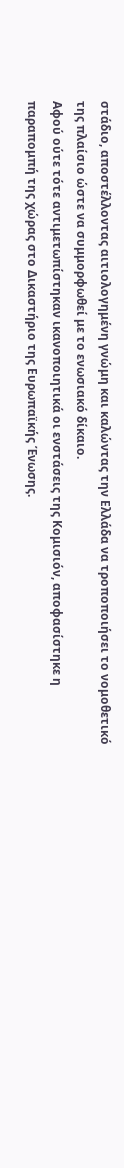στάδιο, αποστέλλοντας αιτιολογημένη γνώμη και καλώντας την Ελλάδα να τροποποιήσει το νομοθετικό της πλαίσιο ώστε να συμμορφωθεί με το ενωσιακό δίκαιο.
Αφού ούτε τότε αντιμετωπίστηκαν ικανοποιητικά οι ενστάσεις της Κομισιόν, αποφασίστηκε η παραπομπή της χώρας στο Δικαστήριο της Ευρωπαϊκής Ένωσης.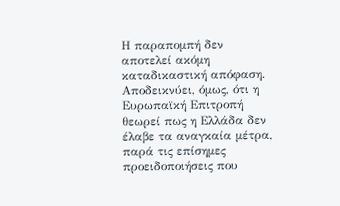Η παραπομπή δεν αποτελεί ακόμη καταδικαστική απόφαση. Αποδεικνύει, όμως, ότι η Ευρωπαϊκή Επιτροπή θεωρεί πως η Ελλάδα δεν έλαβε τα αναγκαία μέτρα, παρά τις επίσημες προειδοποιήσεις που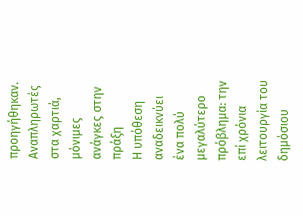προηγήθηκαν.
Αναπληρωτές στα χαρτιά, μόνιμες ανάγκες στην πράξη
Η υπόθεση αναδεικνύει ένα πολύ μεγαλύτερο πρόβλημα: την επί χρόνια λειτουργία του δημόσιου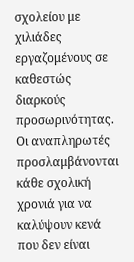σχολείου με χιλιάδες εργαζομένους σε καθεστώς διαρκούς προσωρινότητας.
Οι αναπληρωτές προσλαμβάνονται κάθε σχολική χρονιά για να καλύψουν κενά που δεν είναι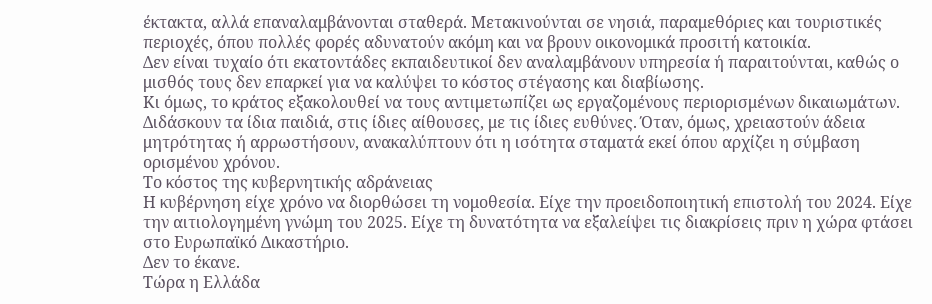έκτακτα, αλλά επαναλαμβάνονται σταθερά. Μετακινούνται σε νησιά, παραμεθόριες και τουριστικές περιοχές, όπου πολλές φορές αδυνατούν ακόμη και να βρουν οικονομικά προσιτή κατοικία.
Δεν είναι τυχαίο ότι εκατοντάδες εκπαιδευτικοί δεν αναλαμβάνουν υπηρεσία ή παραιτούνται, καθώς ο μισθός τους δεν επαρκεί για να καλύψει το κόστος στέγασης και διαβίωσης.
Κι όμως, το κράτος εξακολουθεί να τους αντιμετωπίζει ως εργαζομένους περιορισμένων δικαιωμάτων.
Διδάσκουν τα ίδια παιδιά, στις ίδιες αίθουσες, με τις ίδιες ευθύνες. Όταν, όμως, χρειαστούν άδεια μητρότητας ή αρρωστήσουν, ανακαλύπτουν ότι η ισότητα σταματά εκεί όπου αρχίζει η σύμβαση ορισμένου χρόνου.
Το κόστος της κυβερνητικής αδράνειας
Η κυβέρνηση είχε χρόνο να διορθώσει τη νομοθεσία. Είχε την προειδοποιητική επιστολή του 2024. Είχε την αιτιολογημένη γνώμη του 2025. Είχε τη δυνατότητα να εξαλείψει τις διακρίσεις πριν η χώρα φτάσει στο Ευρωπαϊκό Δικαστήριο.
Δεν το έκανε.
Τώρα η Ελλάδα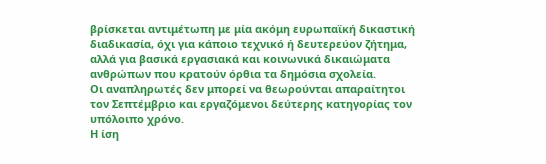βρίσκεται αντιμέτωπη με μία ακόμη ευρωπαϊκή δικαστική διαδικασία, όχι για κάποιο τεχνικό ή δευτερεύον ζήτημα, αλλά για βασικά εργασιακά και κοινωνικά δικαιώματα ανθρώπων που κρατούν όρθια τα δημόσια σχολεία.
Οι αναπληρωτές δεν μπορεί να θεωρούνται απαραίτητοι τον Σεπτέμβριο και εργαζόμενοι δεύτερης κατηγορίας τον υπόλοιπο χρόνο.
Η ίση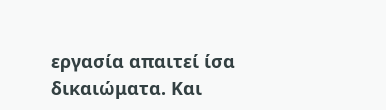εργασία απαιτεί ίσα δικαιώματα. Και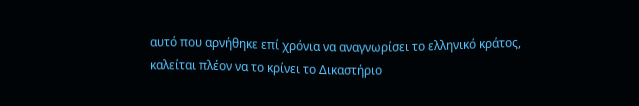αυτό που αρνήθηκε επί χρόνια να αναγνωρίσει το ελληνικό κράτος, καλείται πλέον να το κρίνει το Δικαστήριο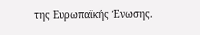της Ευρωπαϊκής Ένωσης.